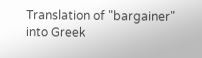Translation of "bargainer" into Greek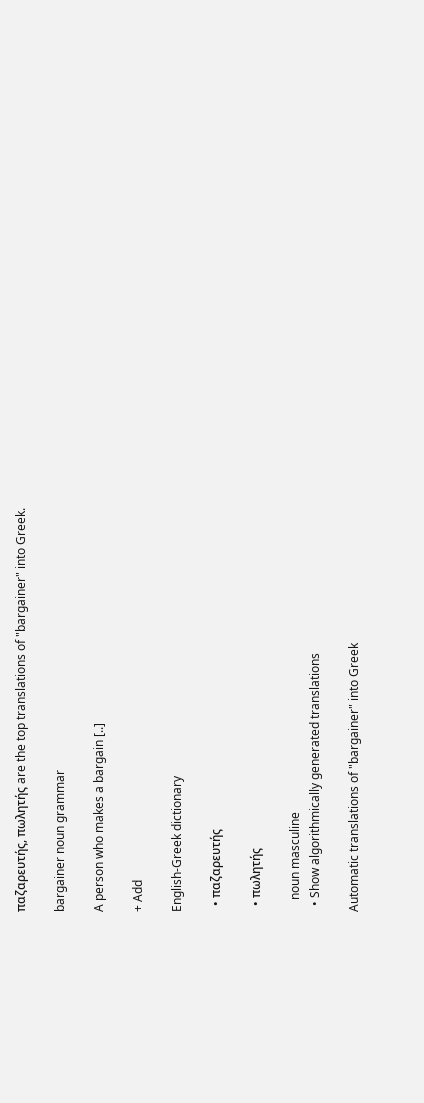παζαρευτής, πωλητής are the top translations of "bargainer" into Greek.

bargainer noun grammar

A person who makes a bargain [..]

+ Add

English-Greek dictionary

  • παζαρευτής

  • πωλητής

    noun masculine
  • Show algorithmically generated translations

Automatic translations of "bargainer" into Greek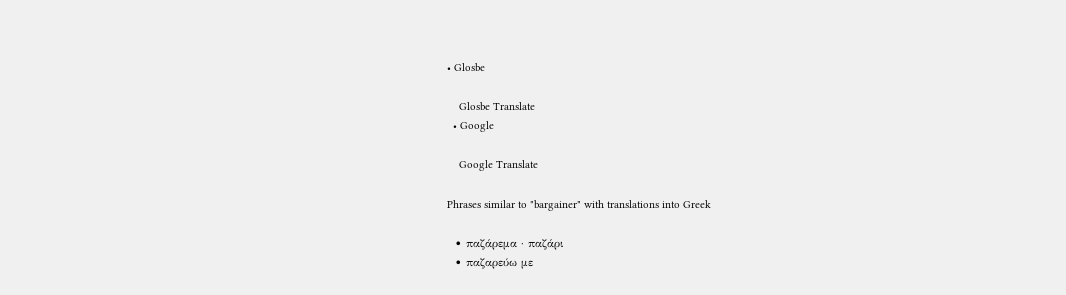• Glosbe

    Glosbe Translate
  • Google

    Google Translate

Phrases similar to "bargainer" with translations into Greek

  • παζάρεμα · παζάρι
  • παζαρεύω με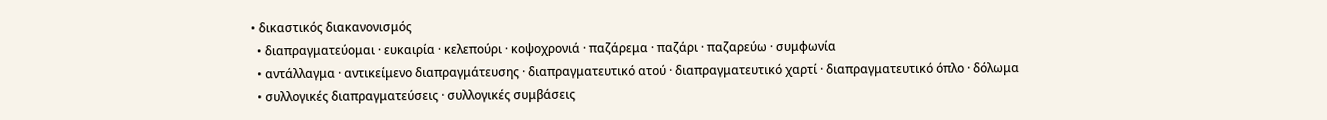• δικαστικός διακανονισμός
  • διαπραγματεύομαι · ευκαιρία · κελεπούρι · κοψοχρονιά · παζάρεμα · παζάρι · παζαρεύω · συμφωνία
  • αντάλλαγμα · αντικείμενο διαπραγμάτευσης · διαπραγματευτικό ατού · διαπραγματευτικό χαρτί · διαπραγματευτικό όπλο · δόλωμα
  • συλλογικές διαπραγματεύσεις · συλλογικές συμβάσεις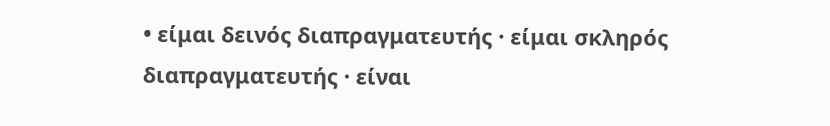• είμαι δεινός διαπραγματευτής · είμαι σκληρός διαπραγματευτής · είναι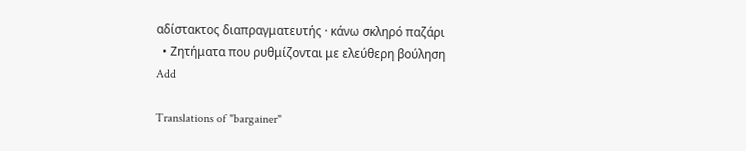αδίστακτος διαπραγματευτής · κάνω σκληρό παζάρι
  • Ζητήματα που ρυθμίζονται με ελεύθερη βούληση
Add

Translations of "bargainer"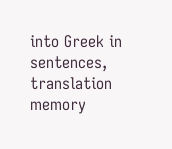into Greek in sentences, translation memory